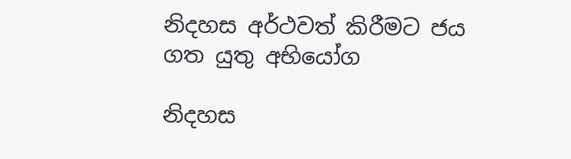නිදහස අර්ථවත් කිරීමට ජය ගත යුතු අභියෝග

නිදහස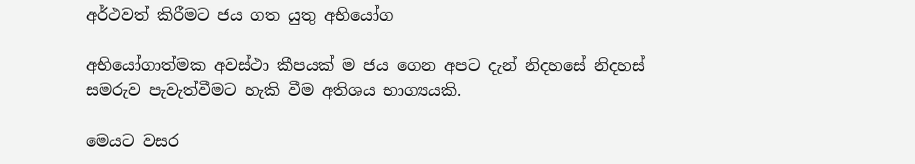අර්ථවත් කිරීමට ජය ගත යුතු අභියෝග

අභියෝගාත්මක අවස්ථා කීපයක් ම ජය ගෙන අපට දැන් නිදහසේ නිදහස් සමරුව පැවැත්වීමට හැකි වීම අතිශය භාග්‍යයකි.

මෙයට වසර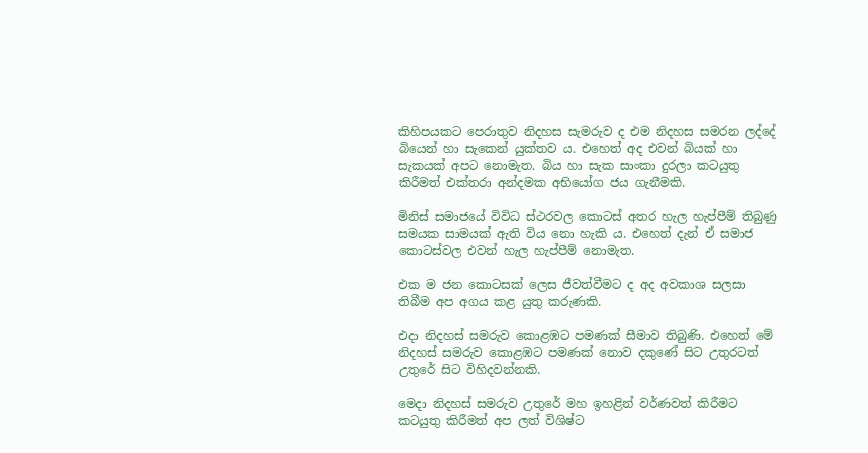කිහිපයකට පෙරාතුව නිදහස සැමරුව ද එම නිදහස සමරන ලද්දේ බියෙන් හා සැකෙන් යුක්තව ය. එහෙත් අද එවන් බියක් හා සැකයක් අපට නොමැත. බිය හා සැක සාංකා දුරලා කටයුතු කිරීමත් එක්තරා අන්දමක අභියෝග ජය ගැනීමකි.

මිනිස් සමාජයේ විවිධ ස්ථරවල කොටස් අතර හැල හැප්පීම් තිබුණු සමයක සාමයක් ඇති විය නො හැකි ය. එහෙත් දැන් ඒ සමාජ කොටස්වල එවන් හැල හැප්පීම් නොමැත.

එක ම ජන කොටසක් ලෙස ජීවත්වීමට ද අද අවකාශ සලසා තිබීම අප අගය කළ යුතු කරුණකි.

එදා නිදහස් සමරුව කොළඹට පමණක් සීමාව තිබුණි. එහෙත් මේ නිදහස් සමරුව කොළඹට පමණක් නොව දකුණේ සිට උතුරටත් උතුරේ සිට විහිදවන්නකි.

මෙදා නිදහස් සමරුව උතුරේ මහ ඉහළින් වර්ණවත් කිරීමට කටයුතු කිරීමත් අප ලත් විශිෂ්ට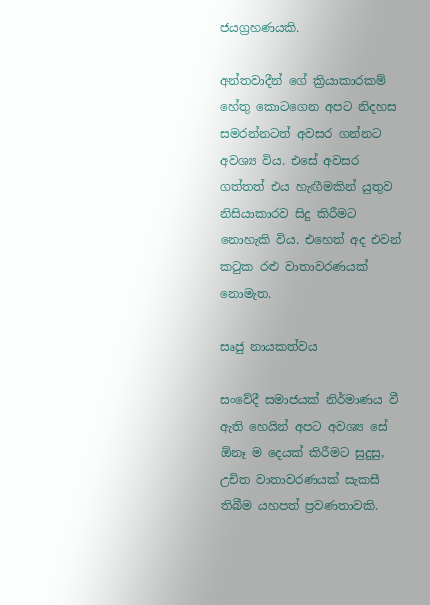ජයග්‍රහණයකි.

අන්තවාදීන් ගේ ක්‍රියාකාරකම් හේතු කොටගෙන අපට නිදහස සමරන්නටත් අවසර ගන්නට අවශ්‍ය විය. එසේ අවසර ගත්තත් එය හැඟීමකින් යුතුව නිසියාකාරව සිදු කිරීමට නොහැකි විය. එහෙත් අද එවන් කටුක රළු වාතාවරණයක් නොමැත.

සෘජු නායකත්වය

සංවේදී සමාජයක් නිර්මාණය වී ඇති හෙයින් අපට අවශ්‍ය සේ ඕනෑ ම දෙයක් කිරීමට සුදුසු, උචිත වාතාවරණයක් සැකසී තිබීම යහපත් ප්‍රවණතාවකි.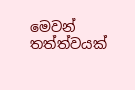මෙවන් තත්ත්වයක්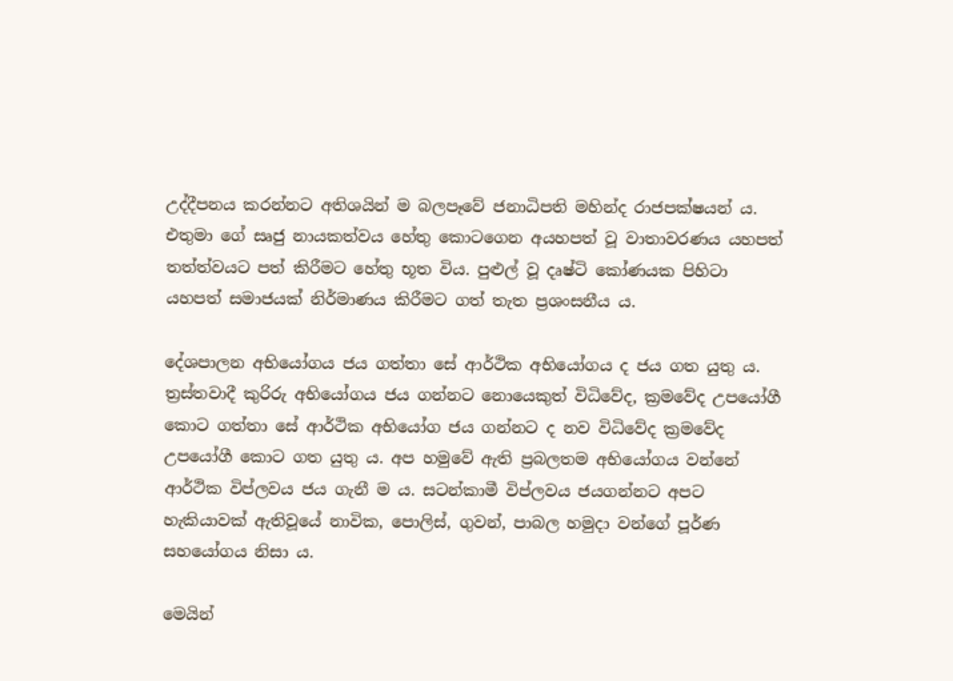උද්දීපනය කරන්නට අතිශයින් ම බලපෑවේ ජනාධිපති මහින්ද රාජපක්ෂයන් ය. එතුමා ගේ සෘජු නායකත්වය හේතු කොටගෙන අයහපත් වූ වාතාවරණය යහපත් තත්ත්වයට පත් කිරීමට හේතු භූත විය. පුළුල් වූ දෘෂ්ටි කෝණයක පිහිටා යහපත් සමාජයක් නිර්මාණය කිරීමට ගත් තැත ප්‍රශංසනීය ය.

දේශපාලන අභියෝගය ජය ගත්තා සේ ආර්ථික අභියෝගය ද ජය ගත යුතු ය. ත්‍රස්තවාදී කුරිරු අභියෝගය ජය ගන්නට නොයෙකුත් විධිවේද, ක්‍රමවේද උපයෝගී කොට ගත්තා සේ ආර්ථික අභියෝග ජය ගන්නට ද නව විධිවේද ක්‍රමවේද උපයෝගී කොට ගත යුතු ය. අප හමුවේ ඇති ප්‍රබලතම අභියෝගය වන්නේ ආර්ථික විප්ලවය ජය ගැනී ම ය. සටන්කාමී විප්ලවය ජයගන්නට අපට හැකියාවක් ඇතිවූයේ නාවික, පොලිස්, ගුවන්, පාබල හමුදා වන්ගේ පූර්ණ සහයෝගය නිසා ය.

මෙයින්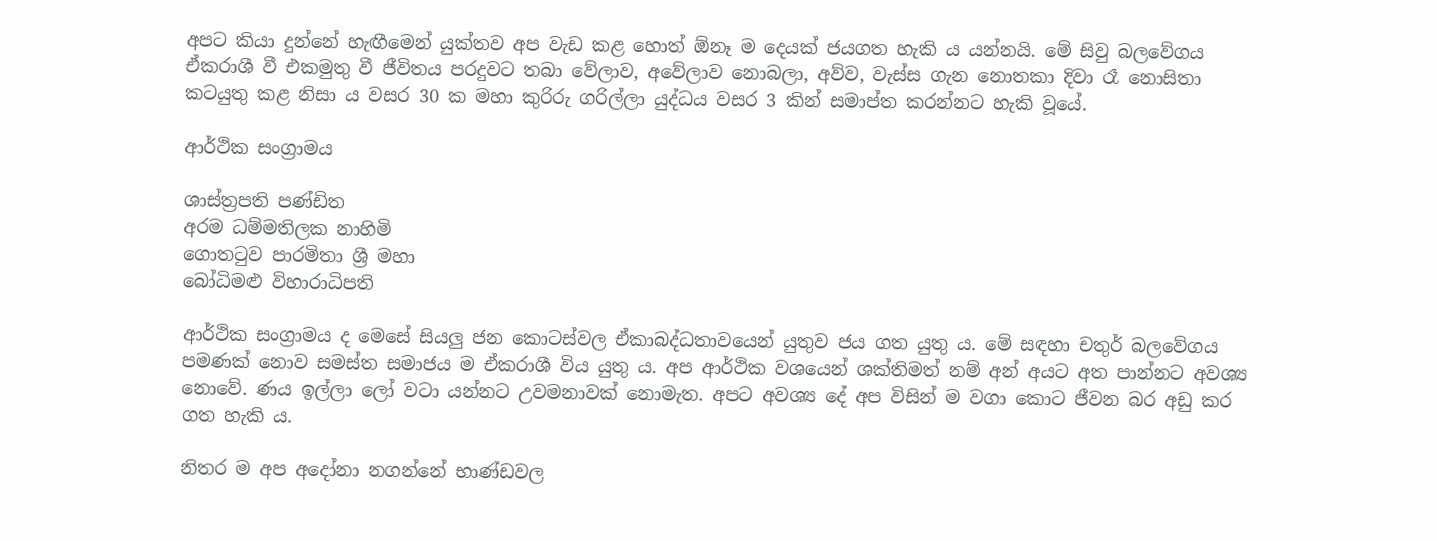අපට කියා දුන්නේ හැඟීමෙන් යුක්තව අප වැඩ කළ හොත් ඕනෑ ම දෙයක් ජයගත හැකි ය යන්නයි. මේ සිවු බලවේගය ඒකරාශී වී එකමුතු වී ජීවිතය පරදුවට තබා වේලාව, අවේලාව නොබලා, අව්ව, වැස්ස ගැන නොතකා දිවා රෑ නොසිතා කටයුතු කළ නිසා ය වසර 30 ක මහා කුරිරු ගරිල්ලා යුද්ධය වසර 3 කින් සමාප්ත කරන්නට හැකි වූයේ.

ආර්ථික සංග්‍රාමය

ශාස්ත්‍රපති පණ්ඩිත
අරම ධම්මතිලක නාහිමි
ගොතටුව පාරමිතා ශ්‍රී මහා
බෝධිමළු විහාරාධිපති

ආර්ථික සංග්‍රාමය ද මෙසේ සියලු ජන කොටස්වල ඒකාබද්ධතාවයෙන් යුතුව ජය ගත යුතු ය. මේ සඳහා චතුර් බලවේගය පමණක් නොව සමස්ත සමාජය ම ඒකරාශී විය යුතු ය. අප ආර්ථික වශයෙන් ශක්තිමත් නම් අන් අයට අත පාන්නට අවශ්‍ය නොවේ. ණය ඉල්ලා ලෝ වටා යන්නට උවමනාවක් නොමැත. අපට අවශ්‍ය දේ අප විසින් ම වගා කොට ජීවන බර අඩු කර ගත හැකි ය.

නිතර ම අප අදෝනා නගන්නේ භාණ්ඩවල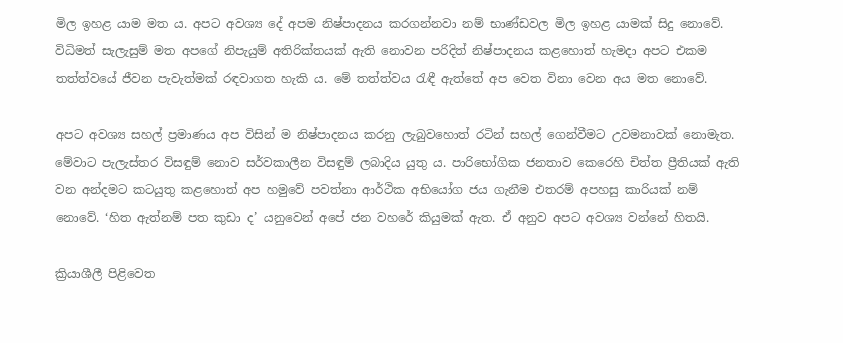මිල ඉහළ යාම මත ය. අපට අවශ්‍ය දේ අපම නිෂ්පාදනය කරගන්නවා නම් භාණ්ඩවල මිල ඉහළ යාමක් සිදු නොවේ. විධිමත් සැලැසුම් මත අපගේ නිපැයුම් අතිරික්තයක් ඇති නොවන පරිදිත් නිෂ්පාදනය කළහොත් හැමදා අපට එකම තත්ත්වයේ ජීවන පැවැත්මක් රඳවාගත හැකි ය. මේ තත්ත්වය රැඳී ඇත්තේ අප වෙත විනා වෙන අය මත නොවේ.

අපට අවශ්‍ය සහල් ප්‍රමාණය අප විසින් ම නිෂ්පාදනය කරනු ලැබුවහොත් රටින් සහල් ගෙන්වීමට උවමනාවක් නොමැත. මේවාට පැලැස්තර විසඳුම් නොව සර්වකාලීන විසඳුම් ලබාදිය යුතු ය. පාරිභෝගික ජනතාව කෙරෙහි චිත්ත ප්‍රීතියක් ඇති වන අන්දමට කටයුතු කළහොත් අප හමුවේ පවත්නා ආර්ථික අභියෝග ජය ගැනීම එතරම් අපහසු කාරියක් නම් නොවේ. ‘හිත ඇත්නම් පත කුඩා ද’ යනුවෙන් අපේ ජන වහරේ කියුමක් ඇත. ඒ අනුව අපට අවශ්‍ය වන්නේ හිතයි.

ක්‍රියාශීලී පිළිවෙත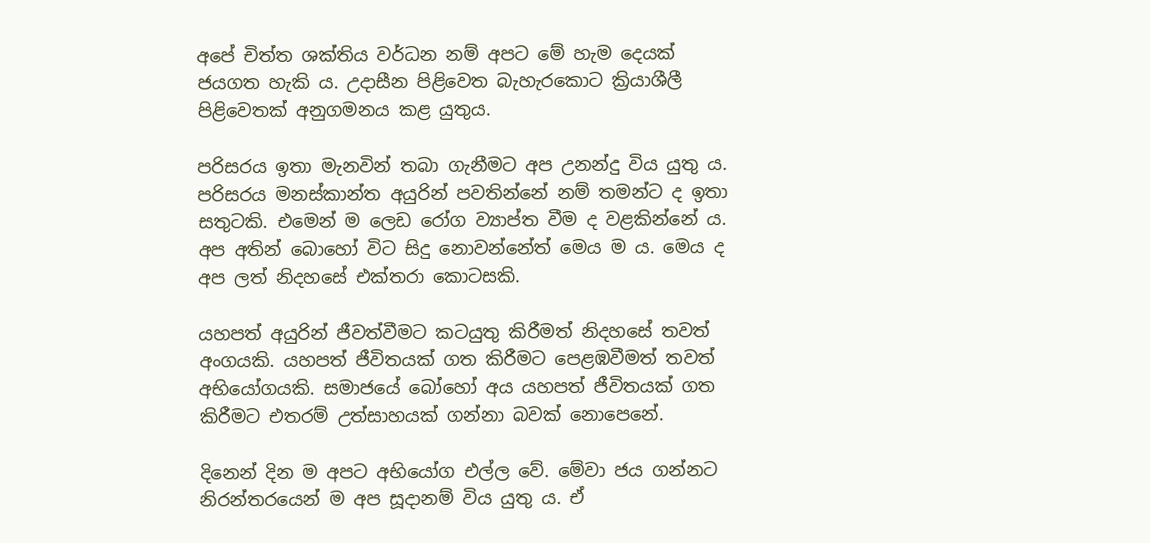අපේ චිත්ත ශක්තිය වර්ධන නම් අපට මේ හැම දෙයක් ජයගත හැකි ය. උදාසීන පිළිවෙත බැහැරකොට ක්‍රියාශීලී පිළිවෙතක් අනුගමනය කළ යුතුය.

පරිසරය ඉතා මැනවින් තබා ගැනීමට අප උනන්දු විය යුතු ය. පරිසරය මනස්කාන්ත අයුරින් පවතින්නේ නම් තමන්ට ද ඉතා සතුටකි. එමෙන් ම ලෙඩ රෝග ව්‍යාප්ත වීම ද වළකින්නේ ය. අප අතින් බොහෝ විට සිදු නොවන්නේත් මෙය ම ය. මෙය ද අප ලත් නිදහසේ එක්තරා කොටසකි.

යහපත් අයුරින් ජීවත්වීමට කටයුතු කිරීමත් නිදහසේ තවත් අංගයකි. යහපත් ජීවිතයක් ගත කිරීමට පෙළඹවීමත් තවත් අභියෝගයකි. සමාජයේ බෝහෝ අය යහපත් ජීවිතයක් ගත කිරීමට එතරම් උත්සාහයක් ගන්නා බවක් නොපෙනේ.

දිනෙන් දින ම අපට අභියෝග එල්ල වේ. මේවා ජය ගන්නට නිරන්තරයෙන් ම අප සූදානම් විය යුතු ය. ඒ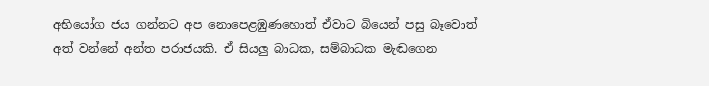අභියෝග ජය ගන්නට අප නොපෙළඹුණහොත් ඒවාට බියෙන් පසු බෑවොත් අත් වන්නේ අන්ත පරාජයකි. ඒ සියලු බාධක, සම්බාධක මැඬගෙන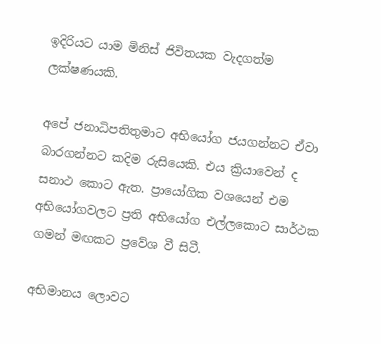ඉදිරියට යාම මිනිස් ජිවිතයක වැදගත්ම ලක්ෂණයකි.

අපේ ජනාධිපතිතුමාට අභියෝග ජයගන්නට ඒවා බාරගන්නට කදිම රුසියෙකි. එය ක්‍රියාවෙන් ද සනාථ කොට ඇත. ප්‍රායෝගික වශයෙන් එම අභියෝගවලට ප්‍රති අභියෝග එල්ලකොට සාර්ථක ගමන් මඟකට ප්‍රවේශ වී සිටී.

අභිමානය ලොවට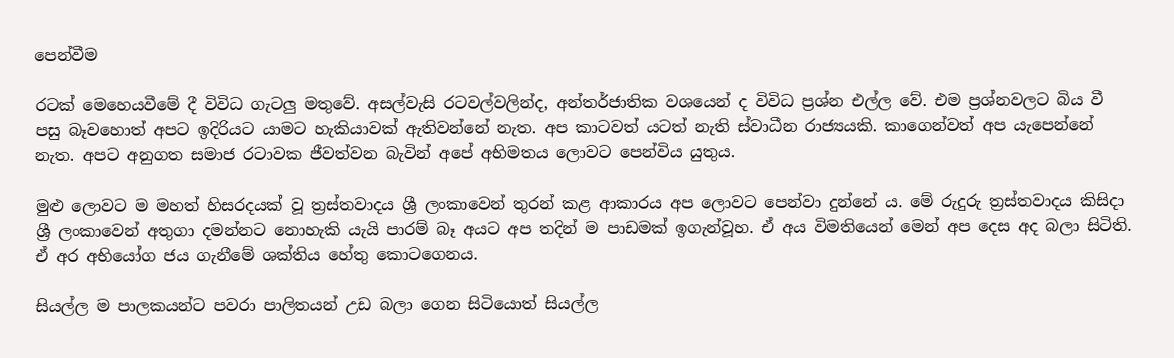පෙන්වීම

රටක් මෙහෙයවීමේ දී විවිධ ගැටලු මතුවේ. අසල්වැසි රටවල්වලින්ද, අන්තර්ජාතික වශයෙන් ද විවිධ ප්‍රශ්න එල්ල වේ. එම ප්‍රශ්නවලට බිය වී පසු බෑවහොත් අපට ඉදිරියට යාමට හැකියාවක් ඇතිවන්නේ නැත. අප කාටවත් යටත් නැති ස්වාධීන රාජ්‍යයකි. කාගෙන්වත් අප යැපෙන්නේ නැත. අපට අනුගත සමාජ රටාවක ජීවත්වන බැවින් අපේ අභිමතය ලොවට පෙන්විය යුතුය.

මුළු ලොවට ම මහත් හිසරදයක් වූ ත්‍රස්තවාදය ශ්‍රී ලංකාවෙන් තුරන් කළ ආකාරය අප ලොවට පෙන්වා දුන්නේ ය. මේ රුදුරු ත්‍රස්තවාදය කිසිදා ශ්‍රී ලංකාවෙන් අතුගා දමන්නට නොහැකි යැයි පාරම් බෑ අයට අප තදින් ම පාඩමක් ඉගැන්වූහ. ඒ අය විමතියෙන් මෙන් අප දෙස අද බලා සිටිති. ඒ අර අභියෝග ජය ගැනීමේ ශක්තිය හේතු කොටගෙනය.

සියල්ල ම පාලකයන්ට පවරා පාලිතයන් උඩ බලා ගෙන සිටියොත් සියල්ල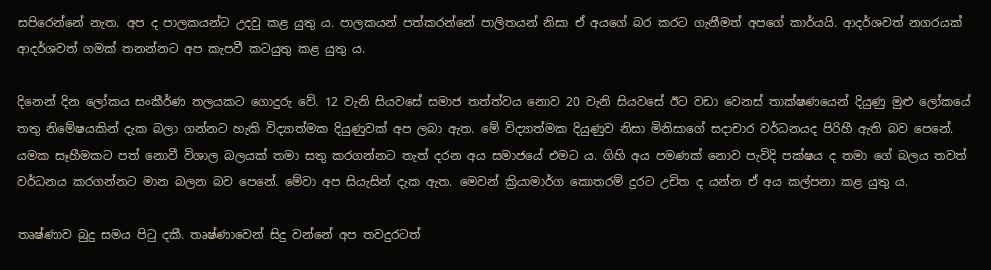සපිරෙන්නේ නැත. අප ද පාලකයන්ට උදවු කළ යුතු ය. පාලකයන් පත්කරන්නේ පාලිතයන් නිසා ඒ අයගේ බර කරට ගැනීමත් අපගේ කාර්යයි. ආදර්ශවත් නගරයක් ආදර්ශවත් ගමක් තනන්නට අප කැපවී කටයුතු කළ යුතු ය.

දිනෙන් දින ලෝකය සංකීර්ණ තලයකට ගොදුරු වේ. 12 වැනි සියවසේ සමාජ තත්ත්වය නොව 20 වැනි සියවසේ ඊට වඩා වෙනස් තාක්ෂණයෙන් දියුණු මුළු ලෝකයේ තතු නිමේෂයකින් දැක බලා ගන්නට හැකි විද්‍යාත්මක දියුණුවක් අප ලබා ඇත. මේ විද්‍යාත්මක දියුණුව නිසා මිනිසාගේ සදාචාර වර්ධනයද පිරිහී ඇති බව පෙනේ. යමක සෑහීමකට පත් නොවී විශාල බලයක් තමා සතු කරගන්නට තැත් දරන අය සමාජයේ එමට ය. ගිහි අය පමණක් නොව පැවිදි පක්ෂය ද තමා ගේ බලය තවත් වර්ධනය කරගන්නට මාන බලන බව පෙනේ. මේවා අප සියැසින් දැක ඇත. මෙවන් ක්‍රියාමාර්ග කොතරම් දුරට උචිත ද යන්න ඒ අය කල්පනා කළ යුතු ය.

තෘෂ්ණාව බුදු සමය පිටු දකී. තෘෂ්ණාවෙන් සිදු වන්නේ අප තවදුරටත්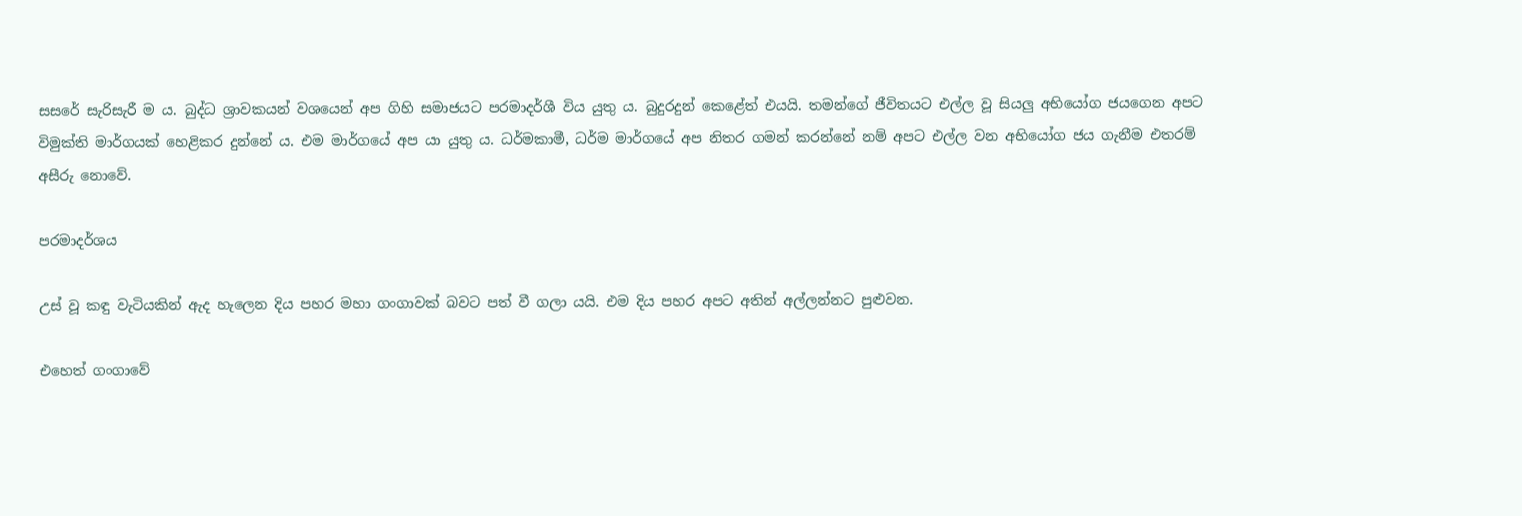සසරේ සැරිසැරී ම ය. බුද්ධ ශ්‍රාවකයන් වශයෙන් අප ගිහි සමාජයට පරමාදර්ශී විය යුතු ය. බුදුරදුන් කෙළේත් එයයි. තමන්ගේ ජීවිතයට එල්ල වූ සියලු අභියෝග ජයගෙන අපට විමුක්ති මාර්ගයක් හෙළිකර දුන්නේ ය. එම මාර්ගයේ අප යා යුතු ය. ධර්මකාමී, ධර්ම මාර්ගයේ අප නිතර ගමන් කරන්නේ නම් අපට එල්ල වන අභියෝග ජය ගැනීම එතරම් අසීරු නොවේ.

පරමාදර්ශය

උස් වූ කඳු වැටියකින් ඇද හැලෙන දිය පහර මහා ගංගාවක් බවට පත් වී ගලා යයි. එම දිය පහර අපට අතින් අල්ලන්නට පුළුවන.

එහෙත් ගංගාවේ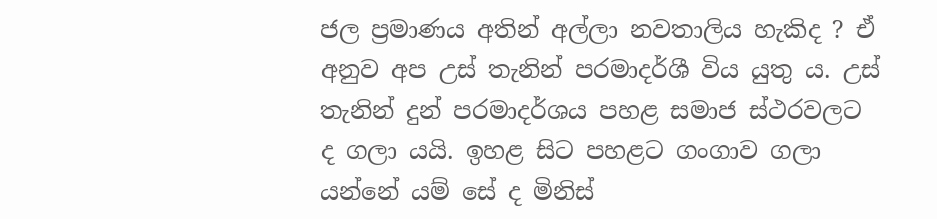ජල ප්‍රමාණය අතින් අල්ලා නවතාලිය හැකිද ? ඒ අනුව අප උස් තැනින් පරමාදර්ශී විය යුතු ය. උස් තැනින් දුන් පරමාදර්ශය පහළ සමාජ ස්ථරවලට ද ගලා යයි. ඉහළ සිට පහළට ගංගාව ගලා යන්නේ යම් සේ ද මිනිස්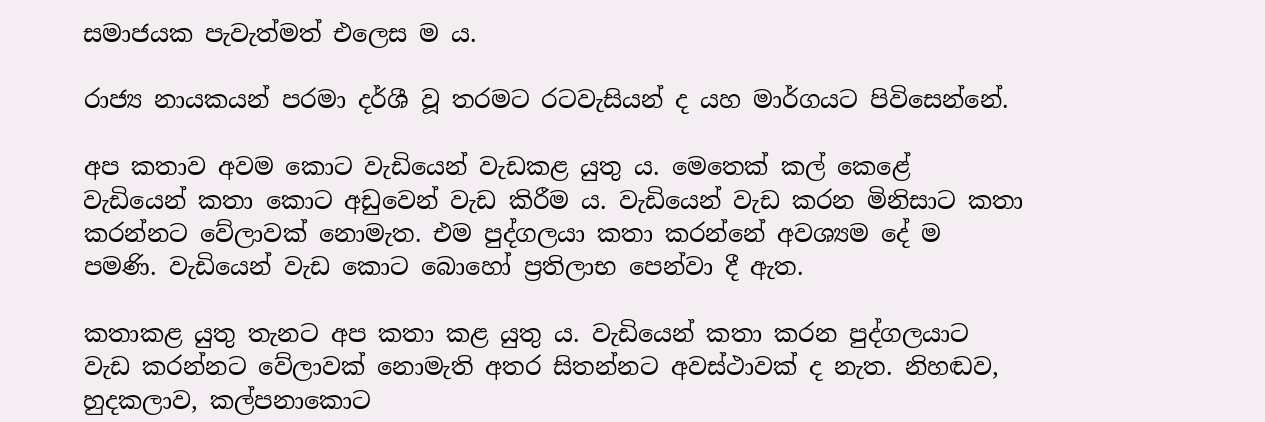සමාජයක පැවැත්මත් එලෙස ම ය.

රාජ්‍ය නායකයන් පරමා දර්ශී වූ තරමට රටවැසියන් ද යහ මාර්ගයට පිවිසෙන්නේ.

අප කතාව අවම කොට වැඩියෙන් වැඩකළ යුතු ය. මෙතෙක් කල් කෙළේ වැඩියෙන් කතා කොට අඩුවෙන් වැඩ කිරීම ය. වැඩියෙන් වැඩ කරන මිනිසාට කතා කරන්නට වේලාවක් නොමැත. එම පුද්ගලයා කතා කරන්නේ අවශ්‍යම දේ ම පමණි. වැඩියෙන් වැඩ කොට බොහෝ ප්‍රතිලාභ පෙන්වා දී ඇත.

කතාකළ යුතු තැනට අප කතා කළ යුතු ය. වැඩියෙන් කතා කරන පුද්ගලයාට වැඩ කරන්නට වේලාවක් නොමැති අතර සිතන්නට අවස්ථාවක් ද නැත. නිහඬව, හුදකලාව, කල්පනාකොට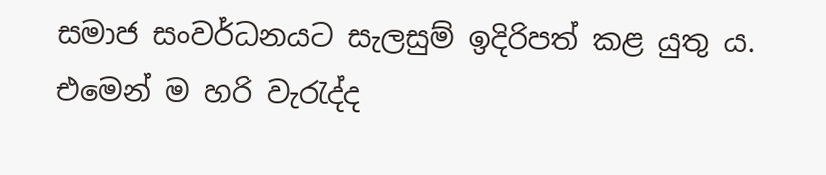සමාජ සංවර්ධනයට සැලසුම් ඉදිරිපත් කළ යුතු ය. එමෙන් ම හරි වැරැද්ද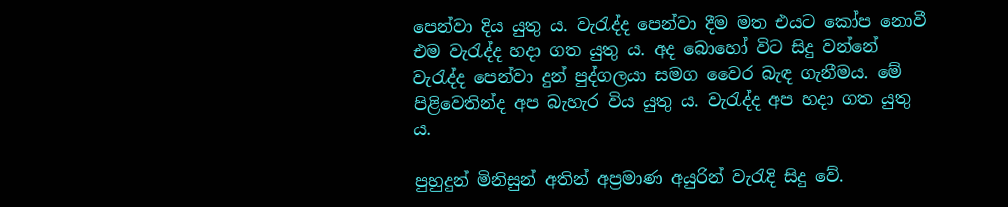පෙන්වා දිය යුතු ය. වැරැද්ද පෙන්වා දීම මත එයට කෝප නොවී එම වැරැද්ද හදා ගත යුතු ය. අද බොහෝ විට සිදු වන්නේ වැරැද්ද පෙන්වා දුන් පුද්ගලයා සමග වෛර බැඳ ගැනීමය. මේ පිළිවෙතින්ද අප බැහැර විය යුතු ය. වැරැද්ද අප හදා ගත යුතු ය.

පුහුදුන් මිනිසුන් අතින් අප්‍රමාණ අයුරින් වැරැදි සිදු වේ.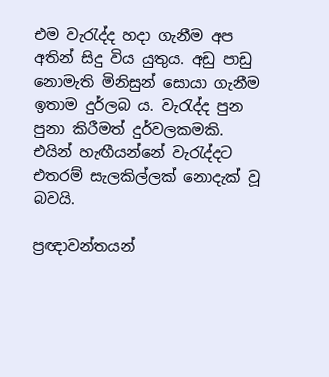එම වැරැද්ද හදා ගැනීම අප අතින් සිදු විය යුතුය. අඩු පාඩු නොමැති මිනිසුන් සොයා ගැනීම ඉතාම දුර්ලබ ය. වැරැද්ද පුන පුනා කිරීමත් දුර්වලකමකි. එයින් හැඟීයන්නේ වැරැද්දට එතරම් සැලකිල්ලක් නොදැක් වූ බවයි.

ප්‍රඥාවන්තයන්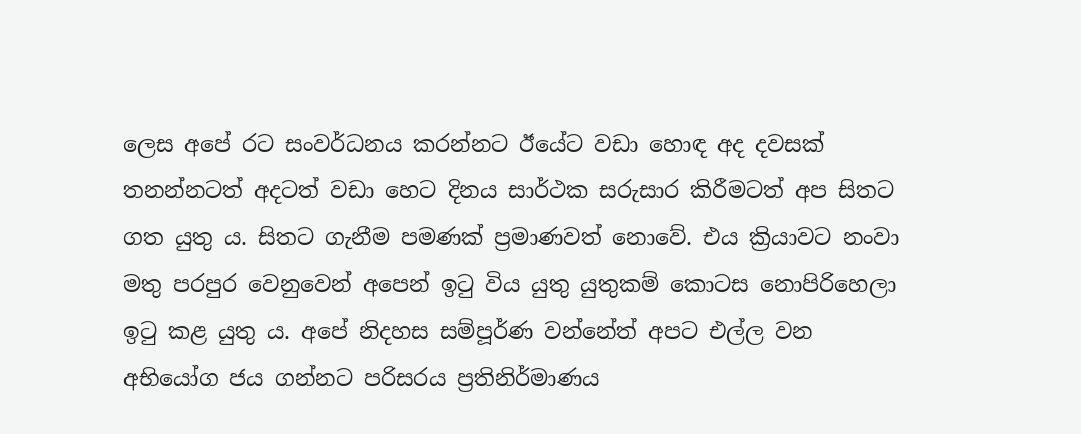ලෙස අපේ රට සංවර්ධනය කරන්නට ඊයේට වඩා හොඳ අද දවසක් තනන්නටත් අදටත් වඩා හෙට දිනය සාර්ථක සරුසාර කිරීමටත් අප සිතට ගත යුතු ය. සිතට ගැනීම පමණක් ප්‍රමාණවත් නොවේ. එය ක්‍රියාවට නංවා මතු පරපුර වෙනුවෙන් අපෙන් ඉටු විය යුතු යුතුකම් කොටස නොපිරිහෙලා ඉටු කළ යුතු ය. අපේ නිදහස සම්පූර්ණ වන්නේත් අපට එල්ල වන අභියෝග ජය ගන්නට පරිසරය ප්‍රතිනිර්මාණය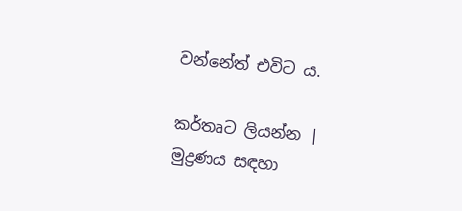වන්නේත් එවිට ය.

කර්තෘට ලියන්න | මුද්‍රණය සඳහා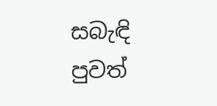සබැඳි පුවත්